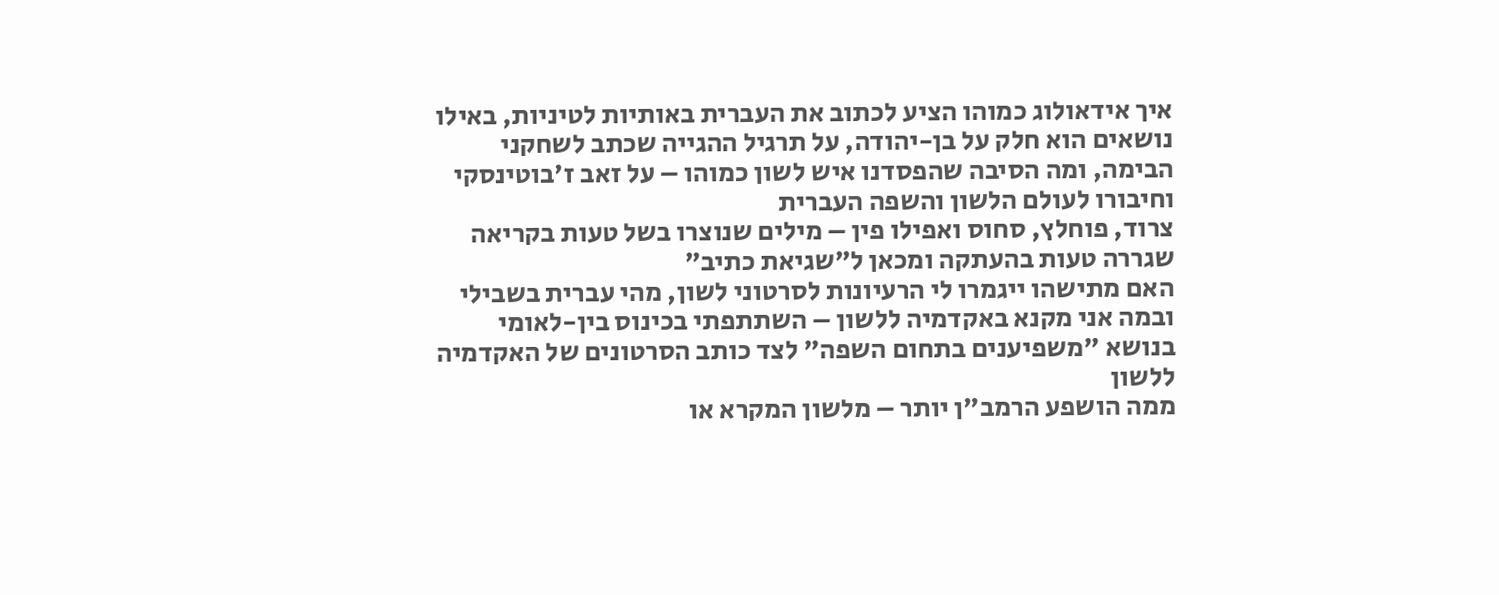איך אידאולוג כמוהו הציע לכתוב את העברית באותיות לטיניות, באילו נושאים הוא חלק על בן-יהודה, על תרגיל ההגייה שכתב לשחקני הבימה, ומה הסיבה שהפסדנו איש לשון כמוהו – על זאב ז'בוטינסקי וחיבורו לעולם הלשון והשפה העברית
צרוד, פוחלץ, סחוס ואפילו פין – מילים שנוצרו בשל טעות בקריאה שגררה טעות בהעתקה ומכאן ל"שגיאת כתיב"
האם מתישהו ייגמרו לי הרעיונות לסרטוני לשון, מהי עברית בשבילי ובמה אני מקנא באקדמיה ללשון – השתתפתי בכינוס בין-לאומי בנושא "משפיענים בתחום השפה" לצד כותב הסרטונים של האקדמיה ללשון
ממה הושפע הרמב"ן יותר – מלשון המקרא או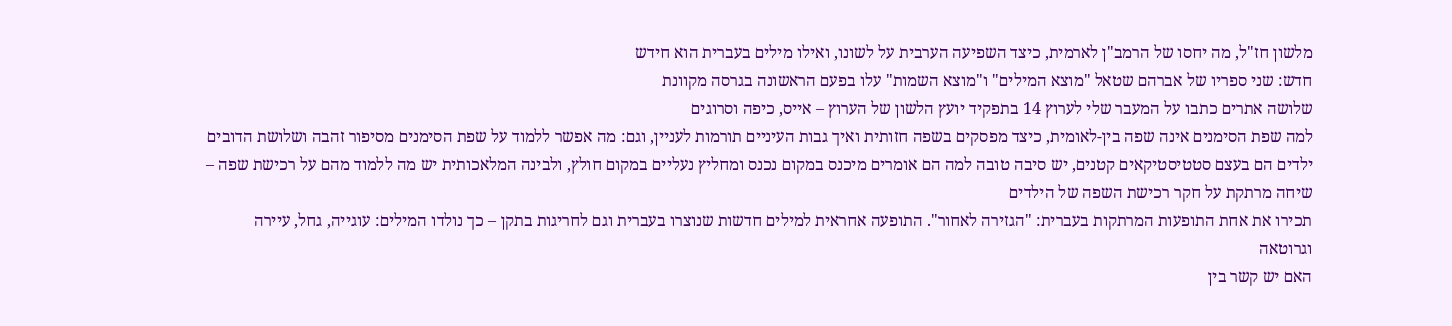מלשון חז"ל, מה יחסו של הרמב"ן לארמית, כיצד השפיעה הערבית על לשונו, ואילו מילים בעברית הוא חידש
חדש: שני ספריו של אברהם שטאל "מוצא המילים" ו"מוצא השמות" עלו בפעם הראשונה בגרסה מקוונת
שלושה אתרים כתבו על המעבר שלי לערוץ 14 בתפקיד יועץ הלשון של הערוץ – אייס, כיפה וסרוגים
למה שפת הסימנים אינה שפה בין-לאומית, כיצד מפסקים בשפה חזותית ואיך גבות העיניים תורמות לעניין, וגם: מה אפשר ללמוד על שפת הסימנים מסיפור זהבה ושלושת הדובים
ילדים הם בעצם סטטיסטיקאים קטנים, יש סיבה טובה למה הם אומרים מיכנס במקום נכנס ומחליץ נעליים במקום חולץ, ולבינה המלאכותית יש מה ללמוד מהם על רכישת שפה – שיחה מרתקת על חקר רכישת השפה של הילדים
תכירו את אחת התופעות המרתקות בעברית: "הגזירה לאחור". התופעה אחראית למילים חדשות שנוצרו בעברית וגם לחריגות בתקן – כך נולדו המילים: עוגייה, גחל, עיירה וגרוטאה
האם יש קשר בין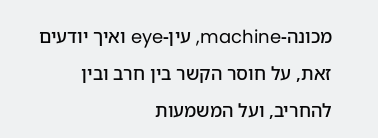מכונה-machine, עין-eye ואיך יודעים זאת, על חוסר הקשר בין חרב ובין להחריב, ועל המשמעות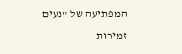המפתיעה של "נעים זמירות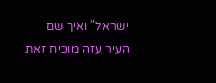ישראל" ואיך שם העיר עזה מוכיח זאת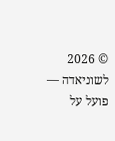© 2026 לשוניאדה — פועל על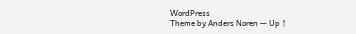WordPress
Theme by Anders Noren — Up ↑